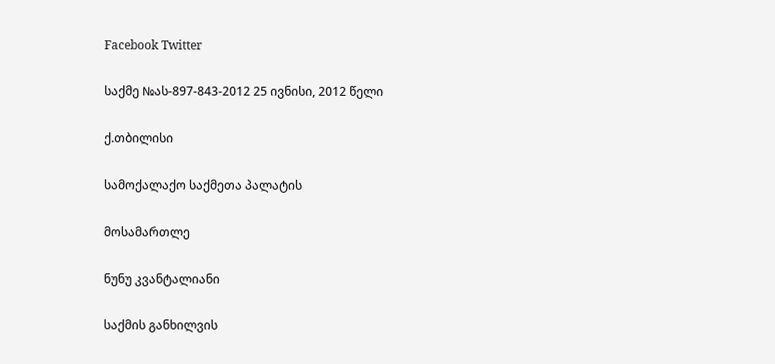Facebook Twitter

საქმე №ას-897-843-2012 25 ივნისი, 2012 წელი

ქ.თბილისი

სამოქალაქო საქმეთა პალატის

მოსამართლე

ნუნუ კვანტალიანი

საქმის განხილვის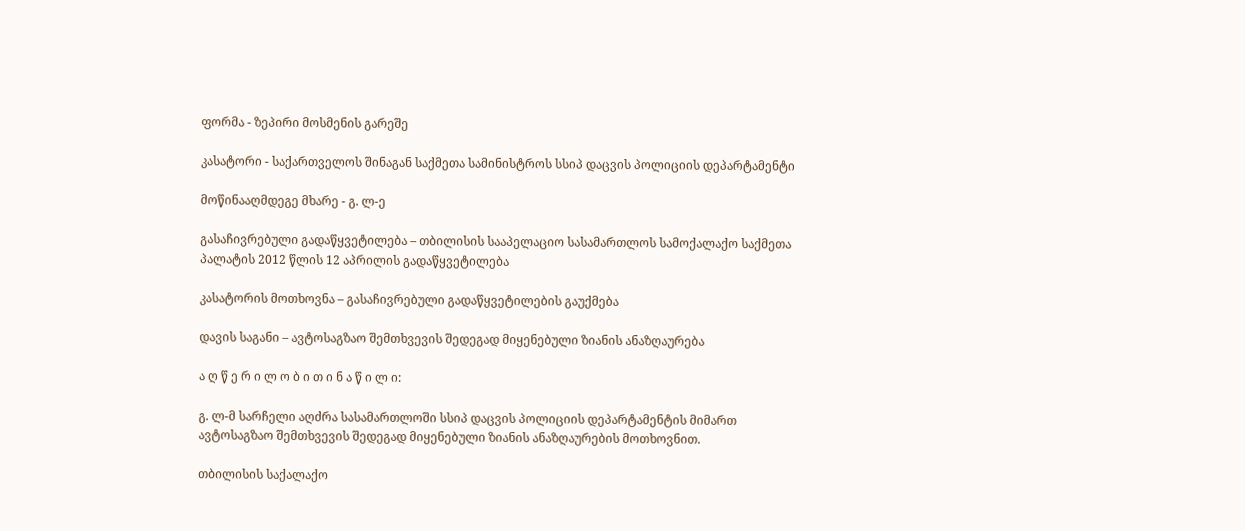ფორმა - ზეპირი მოსმენის გარეშე

კასატორი - საქართველოს შინაგან საქმეთა სამინისტროს სსიპ დაცვის პოლიციის დეპარტამენტი

მოწინააღმდეგე მხარე - გ. ლ-ე

გასაჩივრებული გადაწყვეტილება – თბილისის სააპელაციო სასამართლოს სამოქალაქო საქმეთა პალატის 2012 წლის 12 აპრილის გადაწყვეტილება

კასატორის მოთხოვნა – გასაჩივრებული გადაწყვეტილების გაუქმება

დავის საგანი – ავტოსაგზაო შემთხვევის შედეგად მიყენებული ზიანის ანაზღაურება

ა ღ წ ე რ ი ლ ო ბ ი თ ი ნ ა წ ი ლ ი:

გ. ლ-მ სარჩელი აღძრა სასამართლოში სსიპ დაცვის პოლიციის დეპარტამენტის მიმართ ავტოსაგზაო შემთხვევის შედეგად მიყენებული ზიანის ანაზღაურების მოთხოვნით.

თბილისის საქალაქო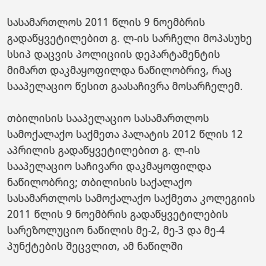სასამართლოს 2011 წლის 9 ნოემბრის გადაწყვეტილებით გ. ლ-ის სარჩელი მოპასუხე სსიპ დაცვის პოლიციის დეპარტამენტის მიმართ დაკმაყოფილდა ნაწილობრივ, რაც სააპელაციო წესით გაასაჩივრა მოსარჩელემ.

თბილისის სააპელაციო სასამართლოს სამოქალაქო საქმეთა პალატის 2012 წლის 12 აპრილის გადაწყვეტილებით გ. ლ-ის სააპელაციო საჩივარი დაკმაყოფილდა ნაწილობრივ; თბილისის საქალაქო სასამართლოს სამოქალაქო საქმეთა კოლეგიის 2011 წლის 9 ნოემბრის გადაწყვეტილების სარეზოლუციო ნაწილის მე-2, მე-3 და მე-4 პუნქტების შეცვლით, ამ ნაწილში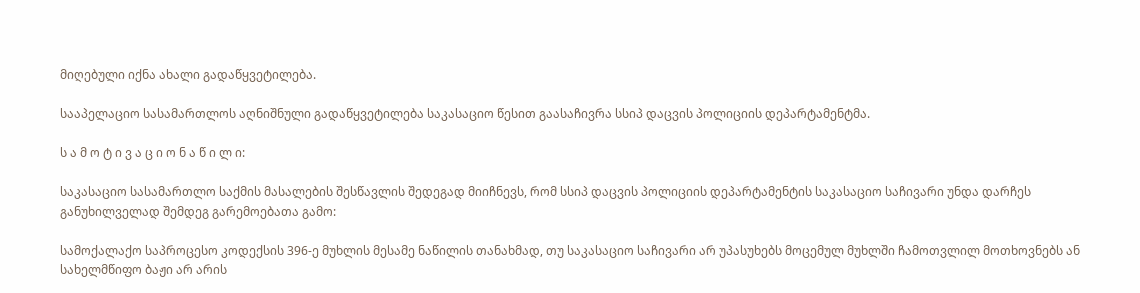მიღებული იქნა ახალი გადაწყვეტილება.

სააპელაციო სასამართლოს აღნიშნული გადაწყვეტილება საკასაციო წესით გაასაჩივრა სსიპ დაცვის პოლიციის დეპარტამენტმა.

ს ა მ ო ტ ი ვ ა ც ი ო ნ ა წ ი ლ ი:

საკასაციო სასამართლო საქმის მასალების შესწავლის შედეგად მიიჩნევს, რომ სსიპ დაცვის პოლიციის დეპარტამენტის საკასაციო საჩივარი უნდა დარჩეს განუხილველად შემდეგ გარემოებათა გამო:

სამოქალაქო საპროცესო კოდექსის 396-ე მუხლის მესამე ნაწილის თანახმად, თუ საკასაციო საჩივარი არ უპასუხებს მოცემულ მუხლში ჩამოთვლილ მოთხოვნებს ან სახელმწიფო ბაჟი არ არის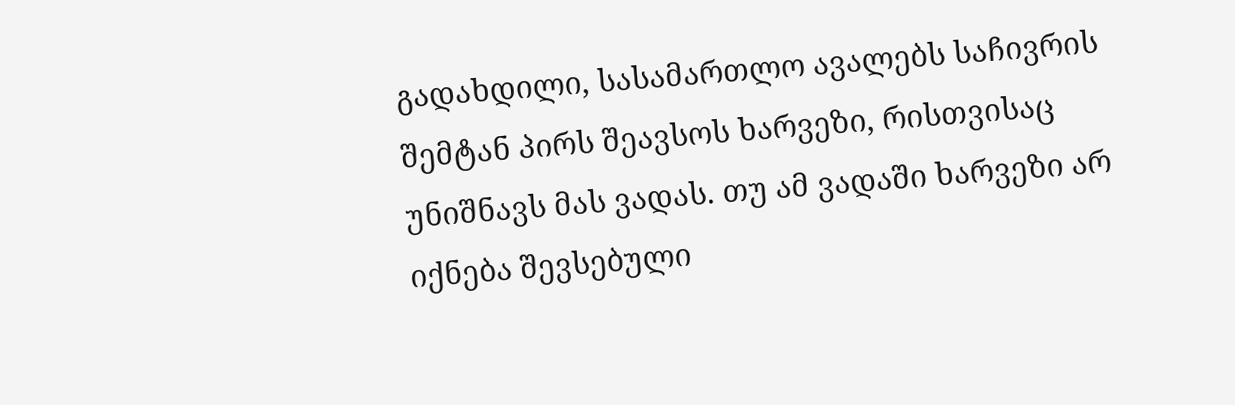გადახდილი, სასამართლო ავალებს საჩივრის შემტან პირს შეავსოს ხარვეზი, რისთვისაც უნიშნავს მას ვადას. თუ ამ ვადაში ხარვეზი არ იქნება შევსებული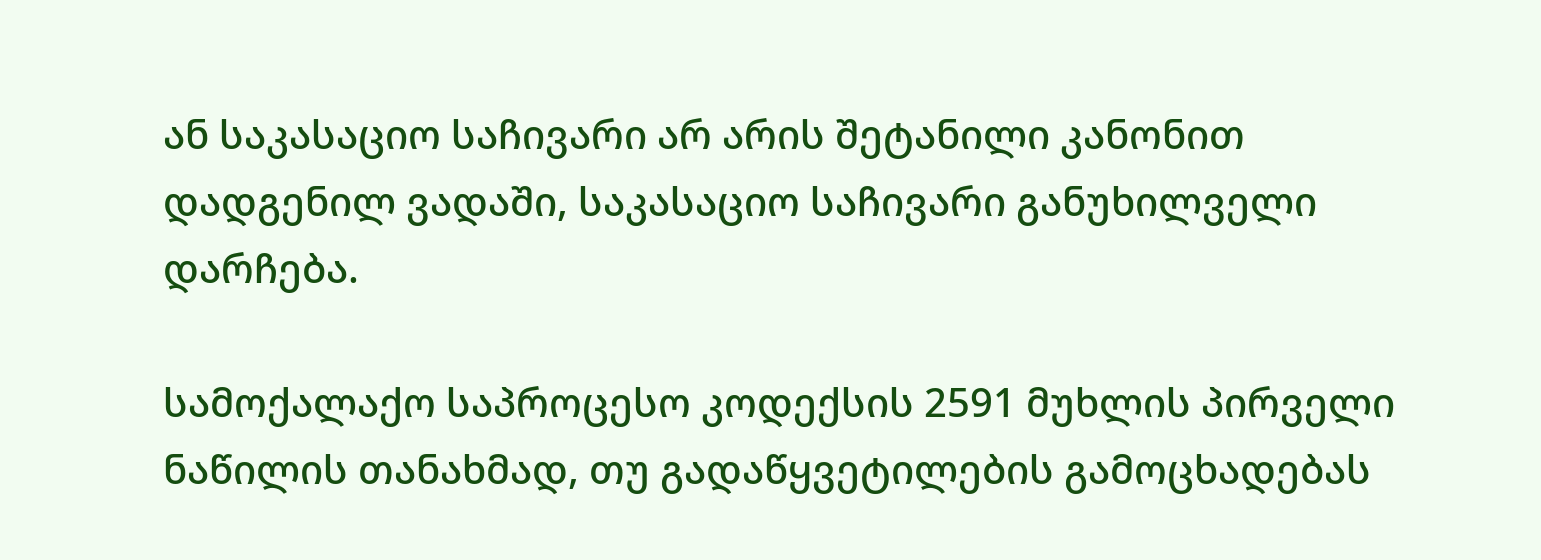ან საკასაციო საჩივარი არ არის შეტანილი კანონით დადგენილ ვადაში, საკასაციო საჩივარი განუხილველი დარჩება.

სამოქალაქო საპროცესო კოდექსის 2591 მუხლის პირველი ნაწილის თანახმად, თუ გადაწყვეტილების გამოცხადებას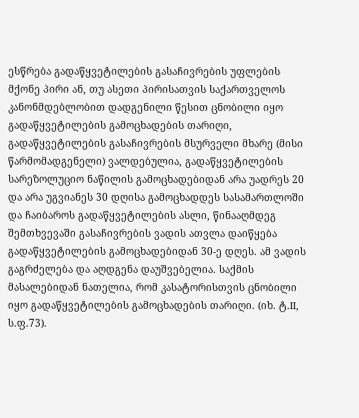ესწრება გადაწყვეტილების გასაჩივრების უფლების მქონე პირი ან, თუ ასეთი პირისათვის საქართველოს კანონმდებლობით დადგენილი წესით ცნობილი იყო გადაწყვეტილების გამოცხადების თარიღი, გადაწყვეტილების გასაჩივრების მსურველი მხარე (მისი წარმომადგენელი) ვალდებულია, გადაწყვეტილების სარეზოლუციო ნაწილის გამოცხადებიდან არა უადრეს 20 და არა უგვიანეს 30 დღისა გამოცხადდეს სასამართლოში და ჩაიბაროს გადაწყვეტილების ასლი, წინააღმდეგ შემთხვევაში გასაჩივრების ვადის ათვლა დაიწყება გადაწყვეტილების გამოცხადებიდან 30-ე დღეს. ამ ვადის გაგრძელება და აღდგენა დაუშვებელია. საქმის მასალებიდან ნათელია, რომ კასატორისთვის ცნობილი იყო გადაწყვეტილების გამოცხადების თარიღი. (იხ. ტ.II, ს.ფ.73).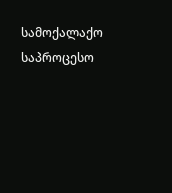სამოქალაქო საპროცესო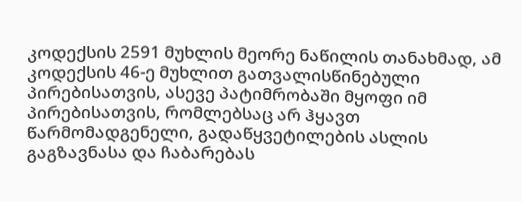კოდექსის 2591 მუხლის მეორე ნაწილის თანახმად, ამ კოდექსის 46-ე მუხლით გათვალისწინებული პირებისათვის, ასევე პატიმრობაში მყოფი იმ პირებისათვის, რომლებსაც არ ჰყავთ წარმომადგენელი, გადაწყვეტილების ასლის გაგზავნასა და ჩაბარებას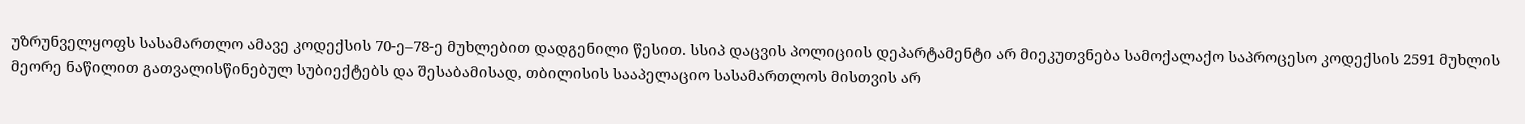უზრუნველყოფს სასამართლო ამავე კოდექსის 70-ე–78-ე მუხლებით დადგენილი წესით. სსიპ დაცვის პოლიციის დეპარტამენტი არ მიეკუთვნება სამოქალაქო საპროცესო კოდექსის 2591 მუხლის მეორე ნაწილით გათვალისწინებულ სუბიექტებს და შესაბამისად, თბილისის სააპელაციო სასამართლოს მისთვის არ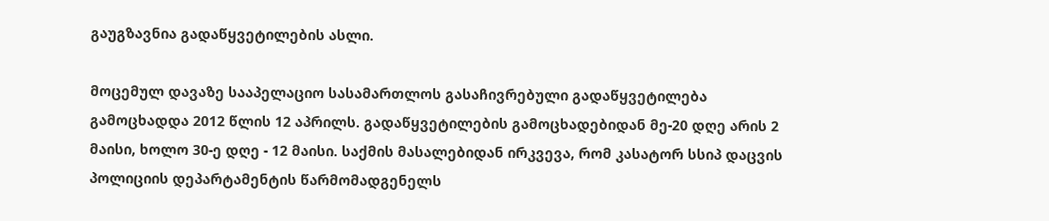გაუგზავნია გადაწყვეტილების ასლი.

მოცემულ დავაზე სააპელაციო სასამართლოს გასაჩივრებული გადაწყვეტილება გამოცხადდა 2012 წლის 12 აპრილს. გადაწყვეტილების გამოცხადებიდან მე-20 დღე არის 2 მაისი, ხოლო 30-ე დღე - 12 მაისი. საქმის მასალებიდან ირკვევა, რომ კასატორ სსიპ დაცვის პოლიციის დეპარტამენტის წარმომადგენელს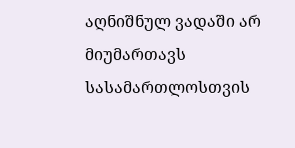აღნიშნულ ვადაში არ მიუმართავს სასამართლოსთვის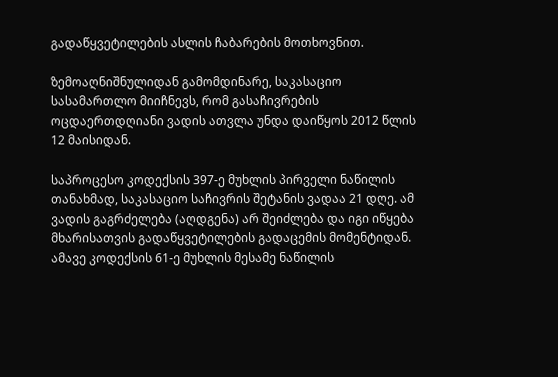გადაწყვეტილების ასლის ჩაბარების მოთხოვნით.

ზემოაღნიშნულიდან გამომდინარე, საკასაციო სასამართლო მიიჩნევს, რომ გასაჩივრების ოცდაერთდღიანი ვადის ათვლა უნდა დაიწყოს 2012 წლის 12 მაისიდან.

საპროცესო კოდექსის 397-ე მუხლის პირველი ნაწილის თანახმად, საკასაციო საჩივრის შეტანის ვადაა 21 დღე. ამ ვადის გაგრძელება (აღდგენა) არ შეიძლება და იგი იწყება მხარისათვის გადაწყვეტილების გადაცემის მომენტიდან. ამავე კოდექსის 61-ე მუხლის მესამე ნაწილის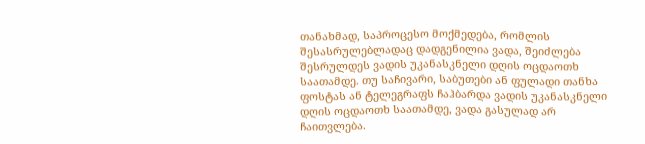თანახმად, საპროცესო მოქმედება, რომლის შესასრულებლადაც დადგენილია ვადა, შეიძლება შესრულდეს ვადის უკანასკნელი დღის ოცდაოთხ საათამდე. თუ საჩივარი, საბუთები ან ფულადი თანხა ფოსტას ან ტელეგრაფს ჩაჰბარდა ვადის უკანასკნელი დღის ოცდაოთხ საათამდე, ვადა გასულად არ ჩაითვლება.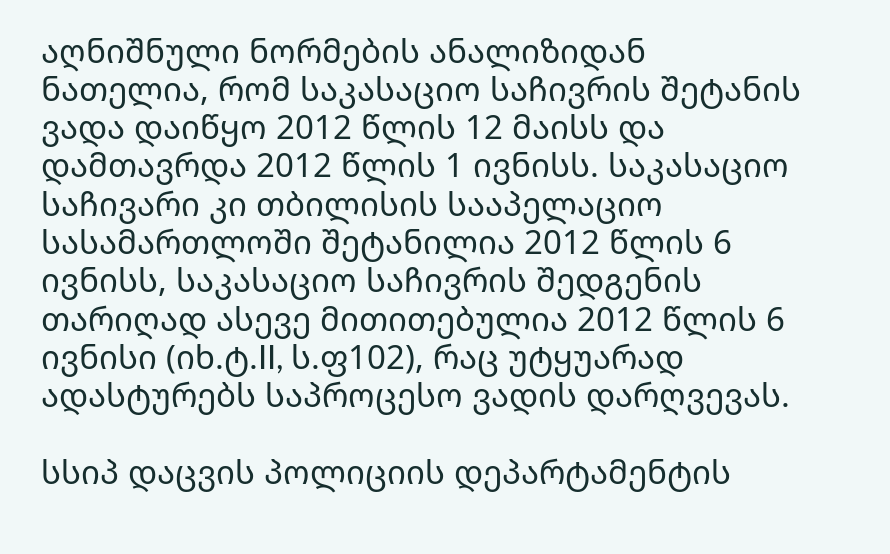აღნიშნული ნორმების ანალიზიდან ნათელია, რომ საკასაციო საჩივრის შეტანის ვადა დაიწყო 2012 წლის 12 მაისს და დამთავრდა 2012 წლის 1 ივნისს. საკასაციო საჩივარი კი თბილისის სააპელაციო სასამართლოში შეტანილია 2012 წლის 6 ივნისს, საკასაციო საჩივრის შედგენის თარიღად ასევე მითითებულია 2012 წლის 6 ივნისი (იხ.ტ.II, ს.ფ102), რაც უტყუარად ადასტურებს საპროცესო ვადის დარღვევას.

სსიპ დაცვის პოლიციის დეპარტამენტის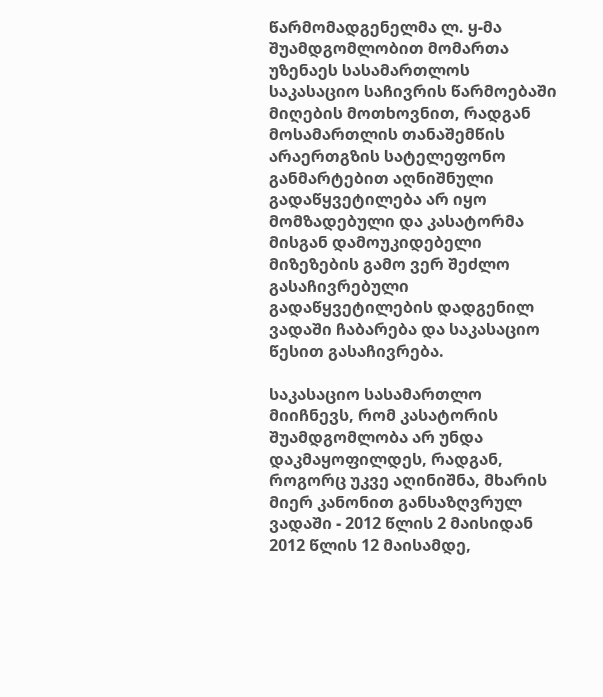წარმომადგენელმა ლ. ყ-მა შუამდგომლობით მომართა უზენაეს სასამართლოს საკასაციო საჩივრის წარმოებაში მიღების მოთხოვნით, რადგან მოსამართლის თანაშემწის არაერთგზის სატელეფონო განმარტებით აღნიშნული გადაწყვეტილება არ იყო მომზადებული და კასატორმა მისგან დამოუკიდებელი მიზეზების გამო ვერ შეძლო გასაჩივრებული გადაწყვეტილების დადგენილ ვადაში ჩაბარება და საკასაციო წესით გასაჩივრება.

საკასაციო სასამართლო მიიჩნევს, რომ კასატორის შუამდგომლობა არ უნდა დაკმაყოფილდეს, რადგან, როგორც უკვე აღინიშნა, მხარის მიერ კანონით განსაზღვრულ ვადაში - 2012 წლის 2 მაისიდან 2012 წლის 12 მაისამდე,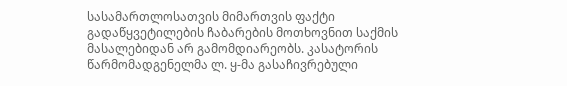სასამართლოსათვის მიმართვის ფაქტი გადაწყვეტილების ჩაბარების მოთხოვნით საქმის მასალებიდან არ გამომდიარეობს. კასატორის წარმომადგენელმა ლ. ყ-მა გასაჩივრებული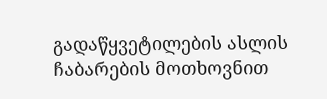გადაწყვეტილების ასლის ჩაბარების მოთხოვნით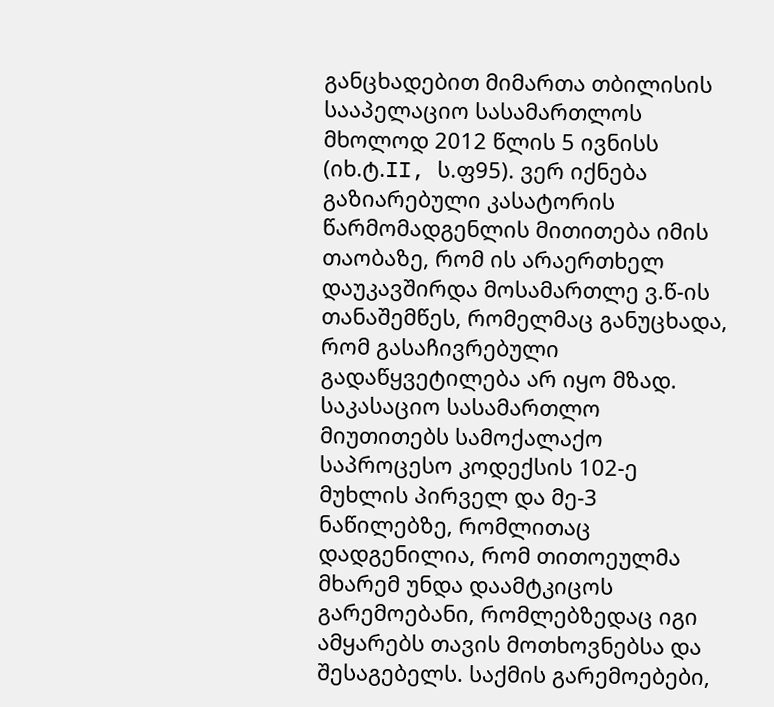განცხადებით მიმართა თბილისის სააპელაციო სასამართლოს მხოლოდ 2012 წლის 5 ივნისს (იხ.ტ.II, ს.ფ95). ვერ იქნება გაზიარებული კასატორის წარმომადგენლის მითითება იმის თაობაზე, რომ ის არაერთხელ დაუკავშირდა მოსამართლე ვ.წ-ის თანაშემწეს, რომელმაც განუცხადა, რომ გასაჩივრებული გადაწყვეტილება არ იყო მზად. საკასაციო სასამართლო მიუთითებს სამოქალაქო საპროცესო კოდექსის 102-ე მუხლის პირველ და მე-3 ნაწილებზე, რომლითაც დადგენილია, რომ თითოეულმა მხარემ უნდა დაამტკიცოს გარემოებანი, რომლებზედაც იგი ამყარებს თავის მოთხოვნებსა და შესაგებელს. საქმის გარემოებები,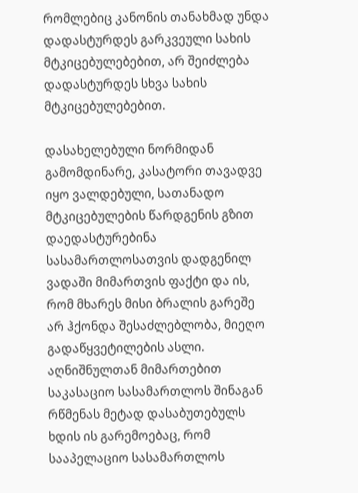რომლებიც კანონის თანახმად უნდა დადასტურდეს გარკვეული სახის მტკიცებულებებით, არ შეიძლება დადასტურდეს სხვა სახის მტკიცებულებებით.

დასახელებული ნორმიდან გამომდინარე, კასატორი თავადვე იყო ვალდებული, სათანადო მტკიცებულების წარდგენის გზით დაედასტურებინა სასამართლოსათვის დადგენილ ვადაში მიმართვის ფაქტი და ის, რომ მხარეს მისი ბრალის გარეშე არ ჰქონდა შესაძლებლობა, მიეღო გადაწყვეტილების ასლი. აღნიშნულთან მიმართებით საკასაციო სასამართლოს შინაგან რწმენას მეტად დასაბუთებულს ხდის ის გარემოებაც, რომ სააპელაციო სასამართლოს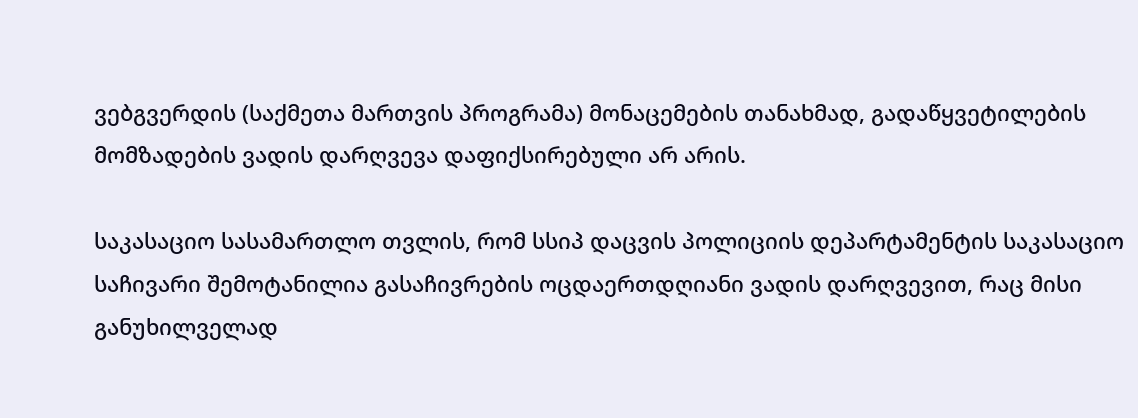ვებგვერდის (საქმეთა მართვის პროგრამა) მონაცემების თანახმად, გადაწყვეტილების მომზადების ვადის დარღვევა დაფიქსირებული არ არის.

საკასაციო სასამართლო თვლის, რომ სსიპ დაცვის პოლიციის დეპარტამენტის საკასაციო საჩივარი შემოტანილია გასაჩივრების ოცდაერთდღიანი ვადის დარღვევით, რაც მისი განუხილველად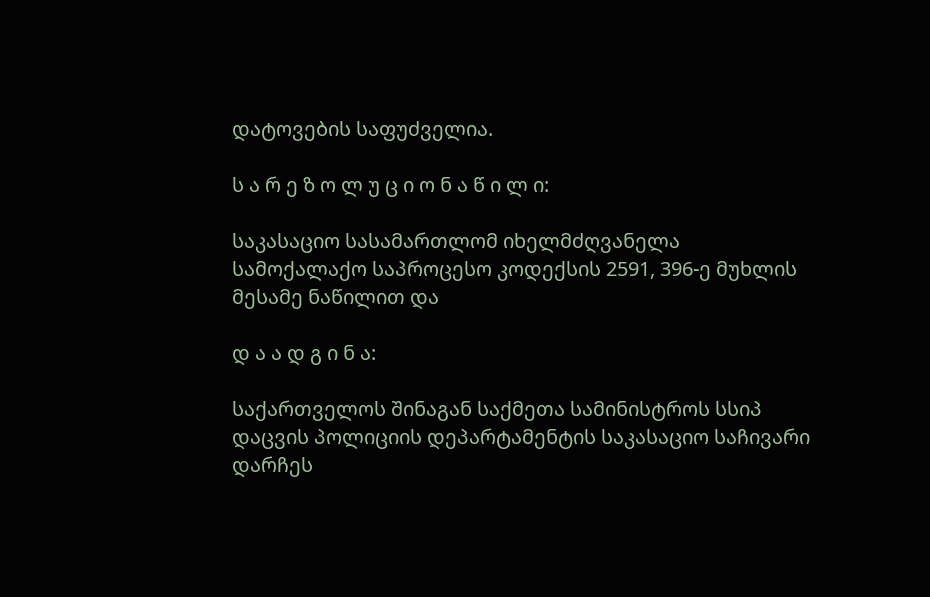დატოვების საფუძველია.

ს ა რ ე ზ ო ლ უ ც ი ო ნ ა წ ი ლ ი:

საკასაციო სასამართლომ იხელმძღვანელა სამოქალაქო საპროცესო კოდექსის 2591, 396-ე მუხლის მესამე ნაწილით და

დ ა ა დ გ ი ნ ა:

საქართველოს შინაგან საქმეთა სამინისტროს სსიპ დაცვის პოლიციის დეპარტამენტის საკასაციო საჩივარი დარჩეს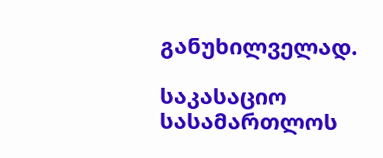განუხილველად.

საკასაციო სასამართლოს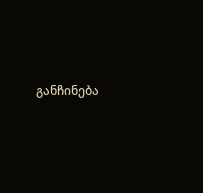განჩინება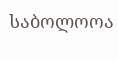საბოლოოა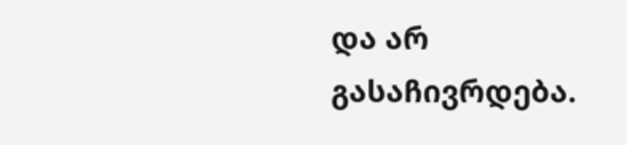და არ გასაჩივრდება.